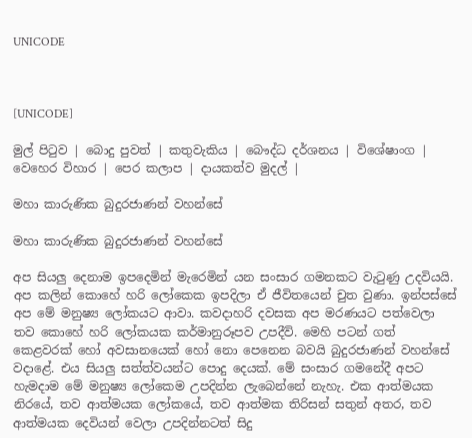UNICODE



[UNICODE]

මුල් පිටුව | බොදු පුවත් | කතුවැකිය | බෞද්ධ දර්ශනය | විශේෂාංග | වෙහෙර විහාර | පෙර කලාප | දායකත්ව මුදල් |

මහා කාරුණික බුදුරජාණන් වහන්සේ

මහා කාරුණික බුදුරජාණන් වහන්සේ

අප සියලු දෙනාම ඉපදෙමින් මැරෙමින් යන සංසාර ගමනකට වැටුණු උදවියයි. අප කලින් කොහේ හරි ලෝකෙක ඉපදිලා ඒ ජීවිතයෙන් චුත වුණා. ඉන්පස්සේ අප මේ මනුෂ්‍ය ලෝකයට ආවා. කවදාහරි දවසක අප මරණයට පත්වෙලා තව කොහේ හරි ලෝකයක කර්මානුරූපව උපදීවි. මෙහි පටන් ගත් කෙළවරක් හෝ අවසානයෙක් හෝ නො පෙනෙන බවයි බුදුරජාණන් වහන්සේ වදාළේ. එය සියලු සත්ත්වයන්ට පොදු දෙයක්. මේ සංසාර ගමනේදී අපට හැමදාම මේ මනුෂ්‍ය ලෝකෙම උපදින්න ලැබෙන්නේ නැහැ. එක ආත්මයක නිරයේ, තව ආත්මයක ලෝකයේ, තව ආත්මක තිරිසන් සතුන් අතර, තව ආත්මයක දෙවියන් වෙලා උපදින්නටත් සිදු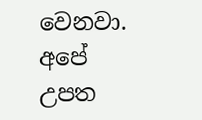වෙනවා. අපේ උපත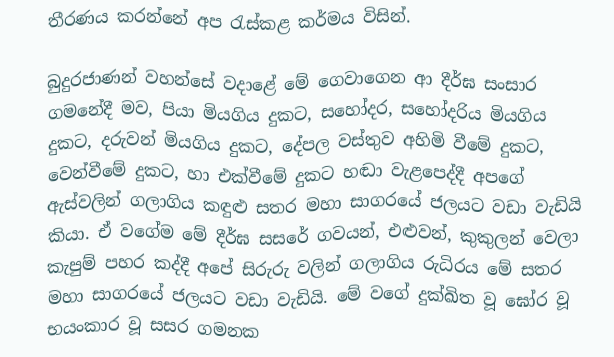තීරණය කරන්නේ අප රැස්කළ කර්මය විසින්.

බුදුරජාණන් වහන්සේ වදාළේ මේ ගෙවාගෙන ආ දීර්ඝ සංසාර ගමනේදී මව, පියා මියගිය දුකට, සහෝදර, සහෝදරිය මියගිය දුකට, දරුවන් මියගිය දුකට, දේපල වස්තුව අහිමි වීමේ දුකට, වෙන්වීමේ දුකට, හා එක්වීමේ දුකට හඬා වැළපෙද්දී අපගේ ඇස්වලින් ගලාගිය කඳුළු සතර මහා සාගරයේ ජලයට වඩා වැඩියි කියා. ඒ වගේම මේ දීර්ඝ සසරේ ගවයන්, එළුවන්, කුකුලන් වෙලා කැපුම් පහර කද්දී අපේ සිරුරු වලින් ගලාගිය රුධිරය මේ සතර මහා සාගරයේ ජලයට වඩා වැඩියි. මේ වගේ දුක්ඛිත වූ ඝෝර වූ භයංකාර වූ සසර ගමනක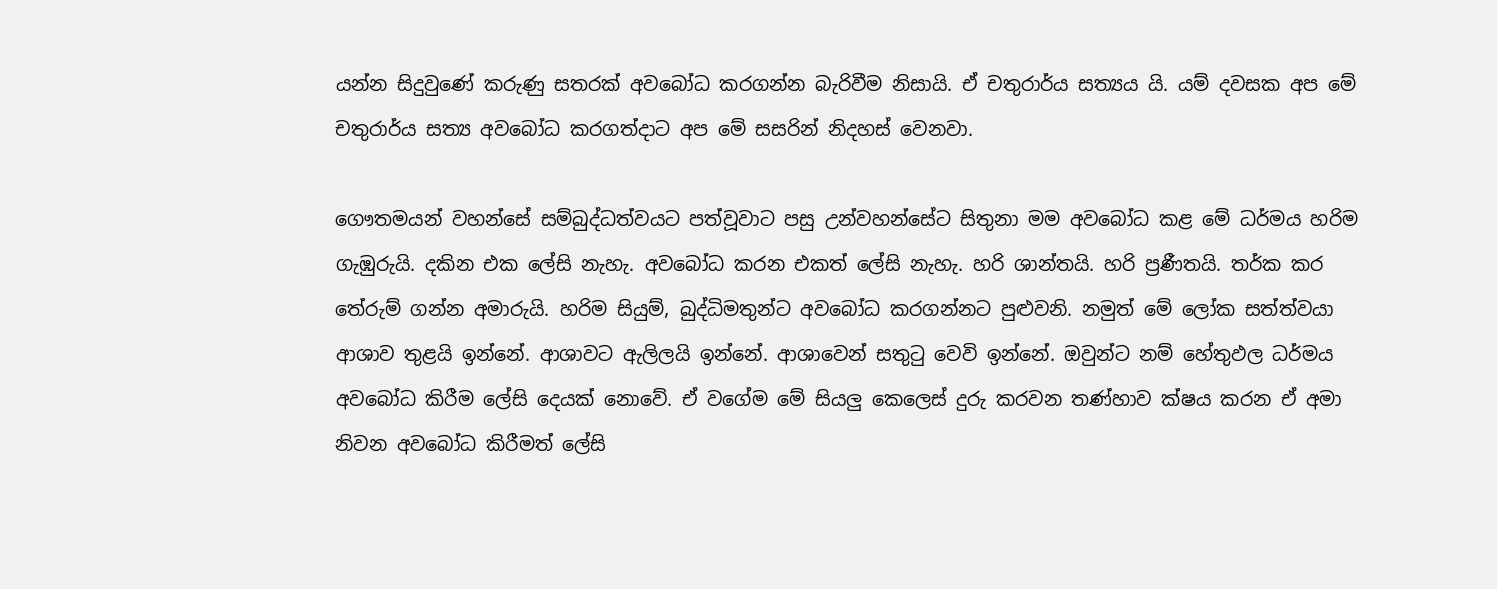යන්න සිදුවුණේ කරුණු සතරක් අවබෝධ කරගන්න බැරිවීම නිසායි. ඒ චතුරාර්ය සත්‍යය යි. යම් දවසක අප මේ චතුරාර්ය සත්‍ය අවබෝධ කරගත්දාට අප මේ සසරින් නිදහස් වෙනවා.

ගෞතමයන් වහන්සේ සම්බුද්ධත්වයට පත්වූවාට පසු උන්වහන්සේට සිතුනා මම අවබෝධ කළ මේ ධර්මය හරිම ගැඹුරුයි. දකින එක ලේසි නැහැ. අවබෝධ කරන එකත් ලේසි නැහැ. හරි ශාන්තයි. හරි ප්‍රණීතයි. තර්ක කර තේරුම් ගන්න අමාරුයි. හරිම සියුම්, බුද්ධිමතුන්ට අවබෝධ කරගන්නට පුළුවනි. නමුත් මේ ලෝක සත්ත්වයා ආශාව තුළයි ඉන්නේ. ආශාවට ඇලිලයි ඉන්නේ. ආශාවෙන් සතුටු වෙවි ඉන්නේ. ඔවුන්ට නම් හේතුඵල ධර්මය අවබෝධ කිරීම ලේසි දෙයක් නොවේ. ඒ වගේම මේ සියලු කෙලෙස් දුරු කරවන තණ්හාව ක්ෂය කරන ඒ අමා නිවන අවබෝධ කිරීමත් ලේසි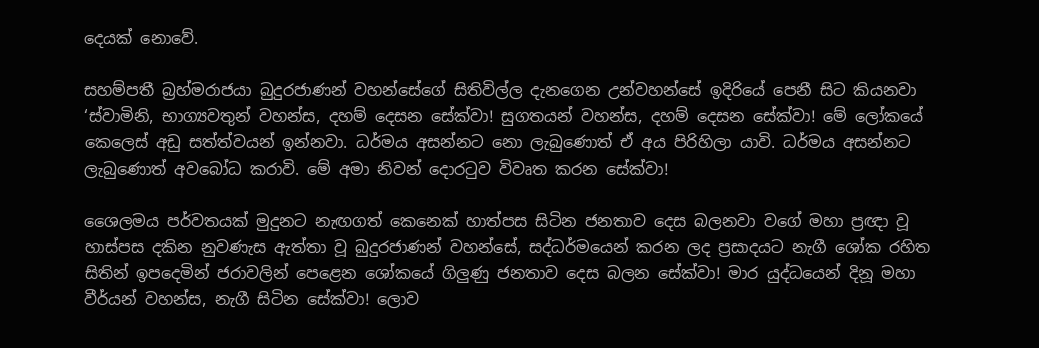දෙයක් නොවේ.

සහම්පතී බ්‍රහ්මරාජයා බුදුරජාණන් වහන්සේගේ සිතිවිල්ල දැනගෙන උන්වහන්සේ ඉදිරියේ පෙනී සිට කියනවා ‘ස්වාමිනි, භාග්‍යවතුන් වහන්ස, දහම් දෙසන සේක්වා! සුගතයන් වහන්ස, දහම් දෙසන සේක්වා! මේ ලෝකයේ කෙලෙස් අඩු සත්ත්වයන් ඉන්නවා. ධර්මය අසන්නට නො ලැබුණොත් ඒ අය පිරිහිලා යාවි. ධර්මය අසන්නට ලැබුණොත් අවබෝධ කරාවි. මේ අමා නිවන් දොරටුව විවෘත කරන සේක්වා!

ශෛලමය පර්වතයක් මුදුනට නැඟගත් කෙනෙක් හාත්පස සිටින ජනතාව දෙස බලනවා වගේ මහා ප්‍රඥා වූ හාස්පස දකින නුවණැස ඇත්තා වූ බුදුරජාණන් වහන්සේ, සද්ධර්මයෙන් කරන ලද ප්‍රසාදයට නැගී ශෝක රහිත සිතින් ඉපදෙමින් ජරාවලින් පෙළෙන ශෝකයේ ගිලුණු ජනතාව දෙස බලන සේක්වා! මාර යුද්ධයෙන් දිනූ මහා වීර්යන් වහන්ස, නැගී සිටින සේක්වා! ලොව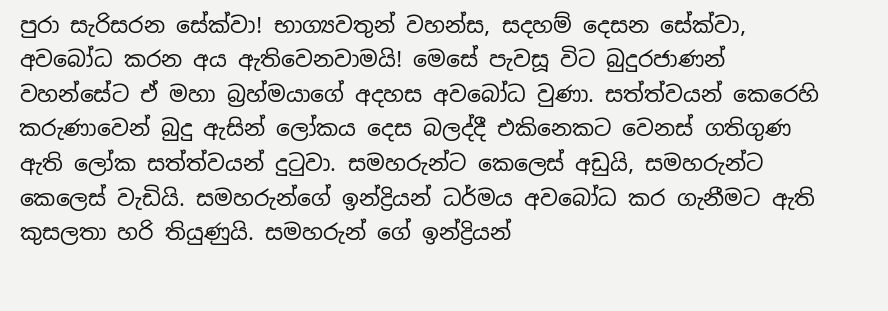පුරා සැරිසරන සේක්වා! භාග්‍යවතුන් වහන්ස, සදහම් දෙසන සේක්වා, අවබෝධ කරන අය ඇතිවෙනවාමයි! මෙසේ පැවසූ විට බුදුරජාණන් වහන්සේට ඒ මහා බ්‍රහ්මයාගේ අදහස අවබෝධ වුණා. සත්ත්වයන් කෙරෙහි කරුණාවෙන් බුදු ඇසින් ලෝකය දෙස බලද්දී එකිනෙකට වෙනස් ගතිගුණ ඇති ලෝක සත්ත්වයන් දුටුවා. සමහරුන්ට කෙලෙස් අඩුයි, සමහරුන්ට කෙලෙස් වැඩියි. සමහරුන්ගේ ඉන්ද්‍රියන් ධර්මය අවබෝධ කර ගැනීමට ඇති කුසලතා හරි තියුණුයි. සමහරුන් ගේ ඉන්ද්‍රියන්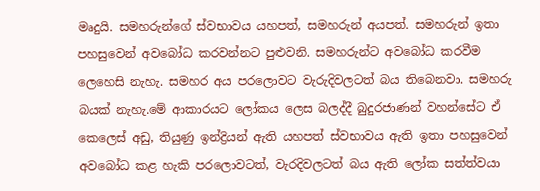මෘදුයි. සමහරුන්ගේ ස්වභාවය යහපත්, සමහරුන් අයපත්. සමහරුන් ඉතා පහසුවෙන් අවබෝධ කරවන්නට පුළුවනි. සමහරුන්ට අවබෝධ කරවීම ලෙහෙසි නැහැ. සමහර අය පරලොවට වැරුදිවලටත් බය තිබෙනවා. සමහරු බයක් නැහැ.මේ ආකාරයට ලෝකය ලෙස බලද්දී බුදුරජාණන් වහන්සේට ඒ කෙලෙස් අඩු, තියුණු ඉන්ද්‍රියන් ඇති යහපත් ස්වභාවය ඇති ඉතා පහසුවෙන් අවබෝධ කළ හැකි පරලොවටත්, වැරදිවලටත් බය ඇති ලෝක සත්ත්වයා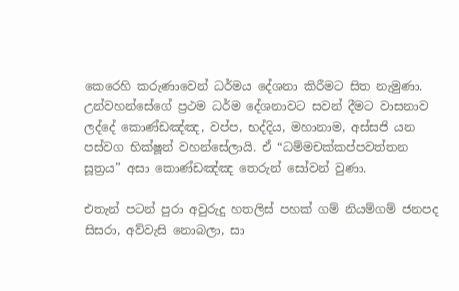කෙරෙහි කරුණාවෙන් ධර්මය දේශනා කිරීමට සිත නැමුණා. උන්වහන්සේගේ ප්‍රථම ධර්ම දේශනාවට සවන් දීමට වාසනාව ලද්දේ කොණ්ඩඤ්ඤ, වප්ප, භද්දිය, මහානාම, අස්සජි යන පස්වග භික්ෂූන් වහන්සේලායි. ඒ “ධම්මචක්කප්පවත්තන සූත්‍රය” අසා කොණ්ඩඤ්ඤ තෙරුන් සෝවන් වුණා.

එතැන් පටන් පුරා අවුරුදු හතලිස් පහක් ගම් නියම්ගම් ජනපද සිසරා, අව්වැසි නොබලා, සා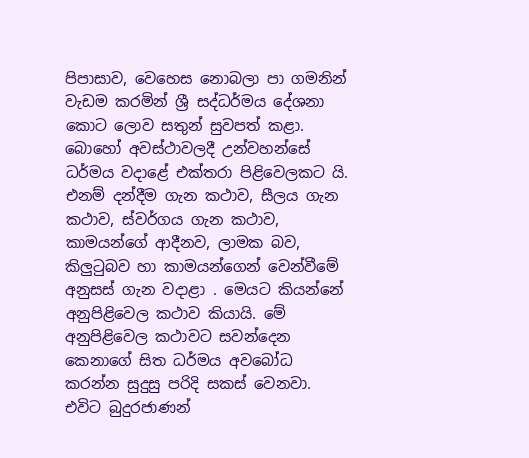පිපාසාව, වෙහෙස නොබලා පා ගමනින් වැඩම කරමින් ශ්‍රී සද්ධර්මය දේශනා කොට ලොව සතුන් සුවපත් කළා. බොහෝ අවස්ථාවලදී උන්වහන්සේ ධර්මය වදාළේ එක්තරා පිළිවෙලකට යි. එනම් දන්දීම ගැන කථාව, සීලය ගැන කථාව, ස්වර්ගය ගැන කථාව, කාමයන්ගේ ආදීනව, ලාමක බව, කිලුටුබව හා කාමයන්ගෙන් වෙන්වීමේ අනුසස් ගැන වදාළා . මෙයට කියන්නේ අනුපිළිවෙල කථාව කියායි. මේ අනුපිළිවෙල කථාවට සවන්දෙන කෙනාගේ සිත ධර්මය අවබෝධ කරන්න සුදුසු පරිදි සකස් වෙනවා. එවිට බුදුරජාණන්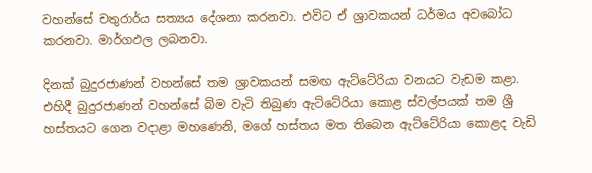වහන්සේ චතුරාර්ය සත්‍යය දේශනා කරනවා. එවිට ඒ ශ්‍රාවකයන් ධර්මය අවබෝධ කරනවා. මාර්ගඵල ලබනවා.

දිනක් බුදුරජාණන් වහන්සේ තම ශ්‍රාවකයන් සමඟ ඇට්ටේරියා වනයට වැඩම කළා. එහිදී බුදුරජාණන් වහන්සේ බිම වැටි තිබුණ ඇට්ටේරියා කොළ ස්වල්පයක් තම ශ්‍රී හස්තයට ගෙන වදාළා මහණෙනි, මගේ හස්තය මත තිබෙන ඇට්ටේරියා කොළද වැඩි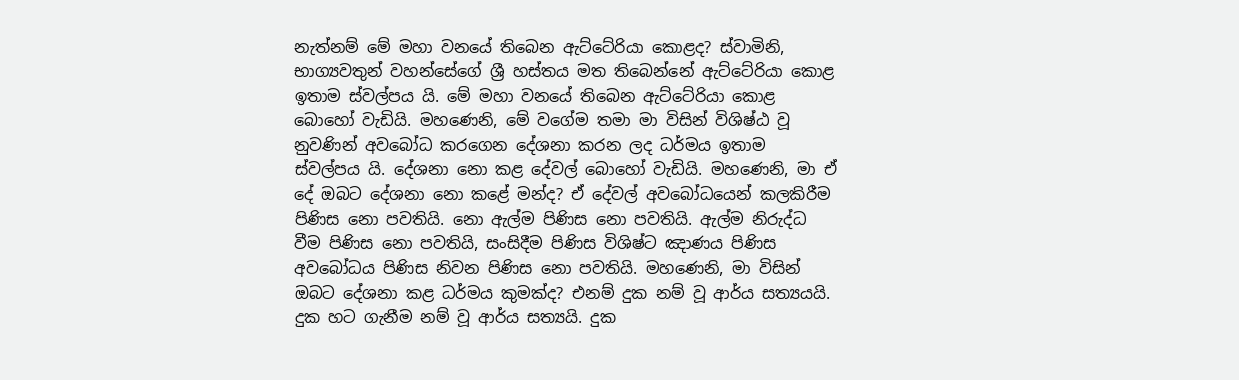නැත්නම් මේ මහා වනයේ තිබෙන ඇට්ටේරියා කොළද? ස්වාමිනි, භාග්‍යවතුන් වහන්සේගේ ශ්‍රී හස්තය මත තිබෙන්නේ ඇට්ටේරියා කොළ ඉතාම ස්වල්පය යි. මේ මහා වනයේ තිබෙන ඇට්ටේරියා කොළ බොහෝ වැඩියි. මහණෙනි, මේ වගේම තමා මා විසින් විශිෂ්ඨ වූ නුවණින් අවබෝධ කරගෙන දේශනා කරන ලද ධර්මය ඉතාම ස්වල්පය යි. දේශනා නො කළ දේවල් බොහෝ වැඩියි. මහණෙනි, මා ඒ දේ ඔබට දේශනා නො කළේ මන්ද? ඒ දේවල් අවබෝධයෙන් කලකිරීම පිණිස නො පවතියි. නො ඇල්ම පිණිස නො පවතියි. ඇල්ම නිරුද්ධ වීම පිණිස නො පවතියි, සංසිදීම පිණිස විශිෂ්ට ඤාණය පිණිස අවබෝධය පිණිස නිවන පිණිස නො පවතියි. මහණෙනි, මා විසින් ඔබට දේශනා කළ ධර්මය කුමක්ද? එනම් දුක නම් වූ ආර්ය සත්‍යයයි. දුක හට ගැනීම නම් වූ ආර්ය සත්‍යයි. දුක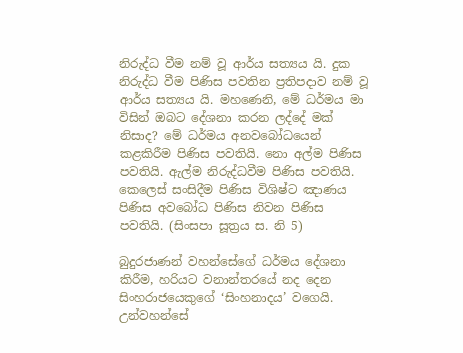නිරුද්ධ වීම නම් වූ ආර්ය සත්‍යය යි. දුක නිරුද්ධ වීම පිණිස පවතින ප්‍රතිපදාව නම් වූ ආර්ය සත්‍යය යි. මහණෙනි, මේ ධර්මය මා විසින් ඔබට දේශනා කරන ලද්දේ මක් නිසාද? මේ ධර්මය අනවබෝධයෙන් කළකිරීම පිණිස පවතියි. නො අල්ම පිණිස පවතියි. ඇල්ම නිරුද්ධවීම පිණිස පවතියි. කෙලෙස් සංසිදීම පිණිස විශිෂ්ට ඤාණය පිණිස අවබෝධ පිණිස නිවන පිණිස පවතියි. (සිංසපා සූත්‍රය ස. නි 5)

බුදුරජාණන් වහන්සේගේ ධර්මය දේශනා කිරීම, හරියට වනාන්තරයේ නද දෙන සිංහරාජයෙකුගේ ‘සිංහනාදය’ වගෙයි. උන්වහන්සේ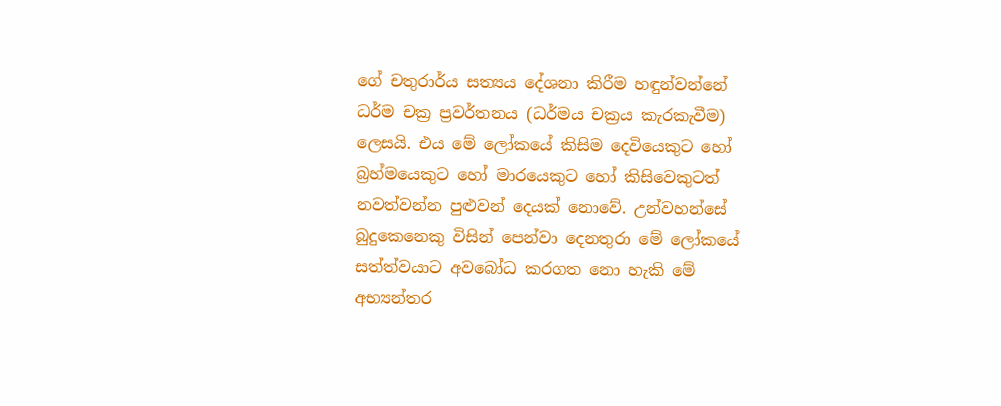ගේ චතුරාර්ය සත්‍යය දේශනා කිරීම හඳුන්වන්නේ ධර්ම චක්‍ර ප්‍රවර්තනය (ධර්මය චක්‍රය කැරකැවීම) ලෙසයි. එය මේ ලෝකයේ කිසිම දෙවියෙකුට හෝ බ්‍රහ්මයෙකුට හෝ මාරයෙකුට හෝ කිසිවෙකුටත් නවත්වන්න පුළුවන් දෙයක් නොවේ. උන්වහන්සේ බුදුකෙනෙකු විසින් පෙන්වා දෙනතුරා මේ ලෝකයේ සත්ත්වයාට අවබෝධ කරගත නො හැකි මේ අභ්‍යන්තර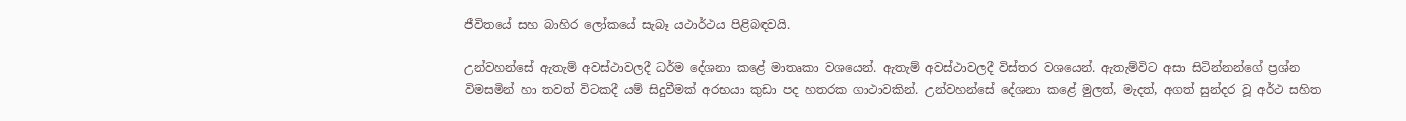ජීවිතයේ සහ බාහිර ලෝකයේ සැබෑ යථාර්ථය පිළිබඳවයි.

උන්වහන්සේ ඇතැම් අවස්ථාවලදී ධර්ම දේශනා කළේ මාතෘකා වශයෙන්. ඇතැම් අවස්ථාවලදී විස්තර වශයෙන්. ඇතැම්විට අසා සිටින්නන්ගේ ප්‍රශ්න විමසමින් හා තවත් විටකදී යම් සිදුවීමක් අරභයා කුඩා පද හතරක ගාථාවකින්. උන්වහන්සේ දේශනා කළේ මුලත්, මැදත්, අගත් සුන්දර වූ අර්ථ සහිත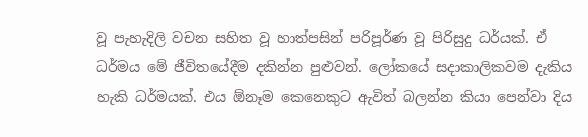වූ පැහැදිලි වචන සහිත වූ හාත්පසින් පරිපූර්ණ වූ පිරිසුදු ධර්යක්. ඒ ධර්මය මේ ජීවිතයේදීම දකින්න පුළුවන්. ලෝකයේ සදාකාලිකවම දැකිය හැකි ධර්මයක්. එය ඕනෑම කෙනෙකුට ඇවිත් බලන්න කියා පෙන්වා දිය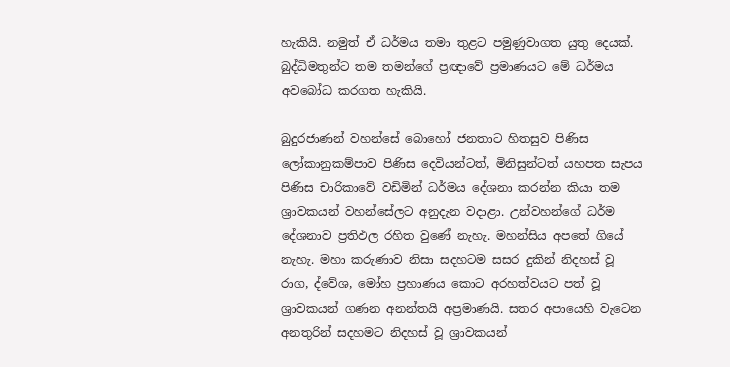හැකියි. නමුත් ඒ ධර්මය තමා තුළට පමුණුවාගත යුතු දෙයක්. බුද්ධිමතුන්ට තම තමන්ගේ ප්‍රඥාවේ ප්‍රමාණයට මේ ධර්මය අවබෝධ කරගත හැකියි.

බුදුරජාණන් වහන්සේ බොහෝ ජනතාට හිතසුව පිණිස ලෝකානුකම්පාව පිණිස දෙවියන්ටත්, මිනිසුන්ටත් යහපත සැපය පිණිස චාරිකාවේ වඩිමින් ධර්මය දේශනා කරන්න කියා තම ශ්‍රාවකයන් වහන්සේලට අනුදැන වදාළා. උන්වහන්ගේ ධර්ම දේශනාව ප්‍රතිඵල රහිත වුණේ නැහැ. මහන්සිය අපතේ ගියේ නැහැ. මහා කරුණාව නිසා සදහටම සසර දුකින් නිදහස් වූ රාග, ද්වේශ, මෝහ ප්‍රහාණය කොට අරහත්වයට පත් වූ ශ්‍රාවකයන් ගණන අනන්තයි අප්‍රමාණයි. සතර අපායෙහි වැටෙන අනතුරින් සදහමට නිදහස් වූ ශ්‍රාවකයන්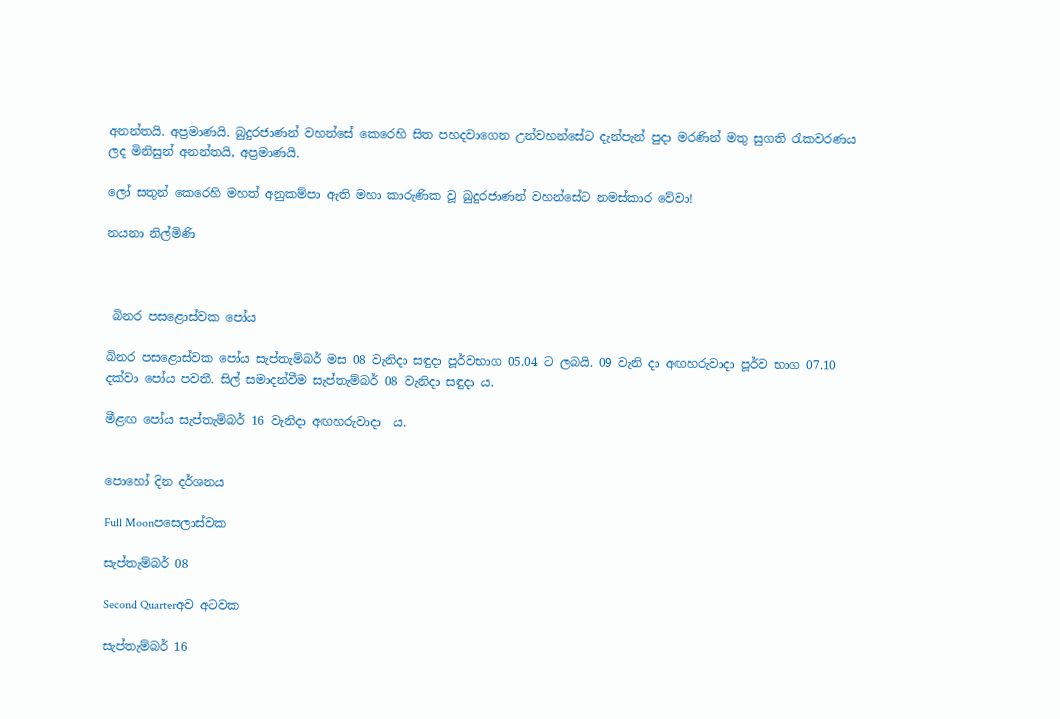අනන්තයි. අප්‍රමාණයි. බුදුරජාණන් වහන්සේ කෙරෙහි සිත පහදවාගෙන උන්වහන්සේට දැන්පැන් පුදා මරණින් මතු සුගති රැකවරණය ලද මිනිසුන් අනන්තයි, අප්‍රමාණයි.

ලෝ සතුන් කෙරෙහි මහත් අනුකම්පා ඇති මහා කාරුණික වූ බුදුරජාණන් වහන්සේට නමස්කාර වේවා!

නයනා නිල්මිණි



 බිනර පසළොස්වක පෝය

බිනර පසළොස්වක පෝය සැප්තැම්බර් මස 08 වැනිදා සඳුදා පූර්වභාග 05.04 ට ලබයි. 09 වැනි දා අඟහරුවාදා පූර්ව භාග 07.10 දක්වා පෝය පවතී. සිල් සමාදන්වීම සැප්තැම්බර් 08 වැනිදා සඳුදා ය.

මීළඟ පෝය සැප්තැම්බර් 16 වැනිදා අඟහරුවාදා  ය.


පොහෝ දින දර්ශනය

Full Moonපසෙලාස්වක

සැප්තැම්බර් 08

Second Quarterඅව අටවක

සැප්තැම්බර් 16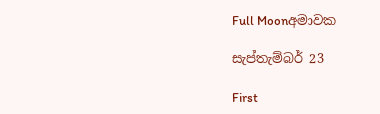Full Moonඅමාවක

සැප්තැම්බර් 23

First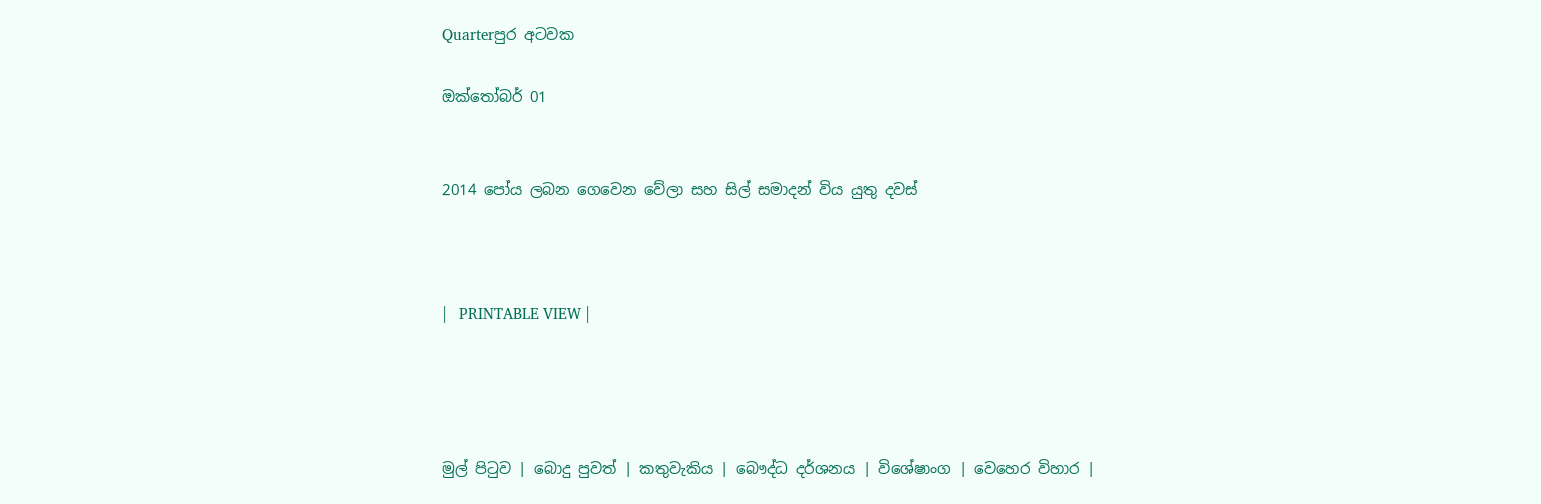Quarterපුර අටවක

ඔක්තෝබර් 01


2014 පෝය ලබන ගෙවෙන වේලා සහ සිල් සමාදන් විය යුතු දවස්



|   PRINTABLE VIEW |




මුල් පිටුව | බොදු පුවත් | කතුවැකිය | බෞද්ධ දර්ශනය | විශේෂාංග | වෙහෙර විහාර |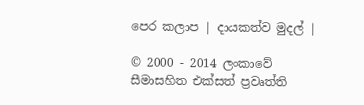පෙර කලාප | දායකත්ව මුදල් |

© 2000 - 2014 ලංකාවේ සීමාසහිත එක්සත් ප්‍රවෘත්ති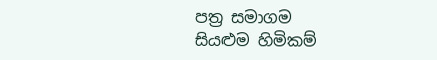පත්‍ර සමාගම
සියළුම හිමිකම්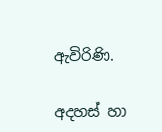ඇවිරිණි.

අදහස් හා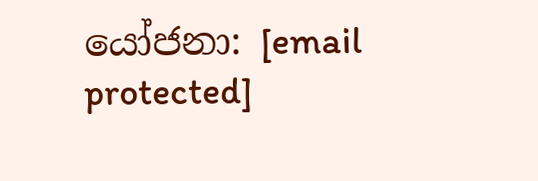යෝජනා: [email protected]